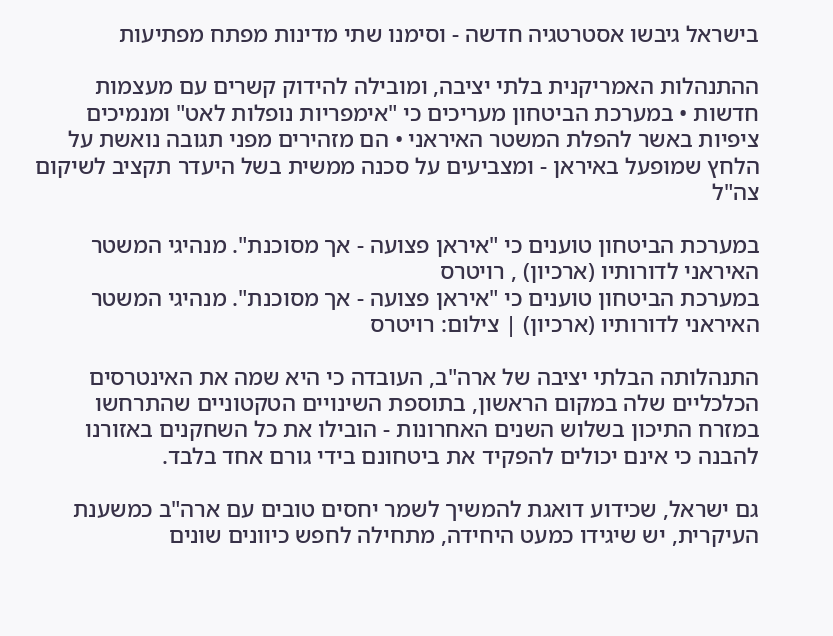בישראל גיבשו אסטרטגיה חדשה - וסימנו שתי מדינות מפתח מפתיעות

ההתנהלות האמריקנית בלתי יציבה, ומובילה להידוק קשרים עם מעצמות חדשות • במערכת הביטחון מעריכים כי "אימפריות נופלות לאט" ומנמיכים ציפיות באשר להפלת המשטר האיראני • הם מזהירים מפני תגובה נואשת על הלחץ שמופעל באיראן - ומצביעים על סכנה ממשית בשל היעדר תקציב לשיקום צה"ל

במערכת הביטחון טוענים כי "איראן פצועה - אך מסוכנת". מנהיגי המשטר האיראני לדורותיו (ארכיון) , רויטרס
במערכת הביטחון טוענים כי "איראן פצועה - אך מסוכנת". מנהיגי המשטר האיראני לדורותיו (ארכיון) | צילום: רויטרס

התנהלותה הבלתי יציבה של ארה"ב, העובדה כי היא שמה את האינטרסים הכלכליים שלה במקום הראשון, בתוספת השינויים הטקטוניים שהתרחשו במזרח התיכון בשלוש השנים האחרונות - הובילו את כל השחקנים באזורנו להבנה כי אינם יכולים להפקיד את ביטחונם בידי גורם אחד בלבד.

גם ישראל, שכידוע דואגת להמשיך לשמר יחסים טובים עם ארה"ב כמשענת העיקרית, יש שיגידו כמעט היחידה, מתחילה לחפש כיוונים שונים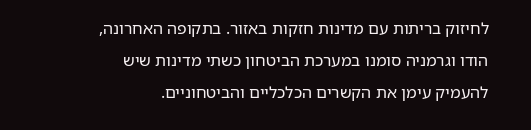לחיזוק בריתות עם מדינות חזקות באזור. בתקופה האחרונה, הודו וגרמניה סומנו במערכת הביטחון כשתי מדינות שיש להעמיק עימן את הקשרים הכלכליים והביטחוניים.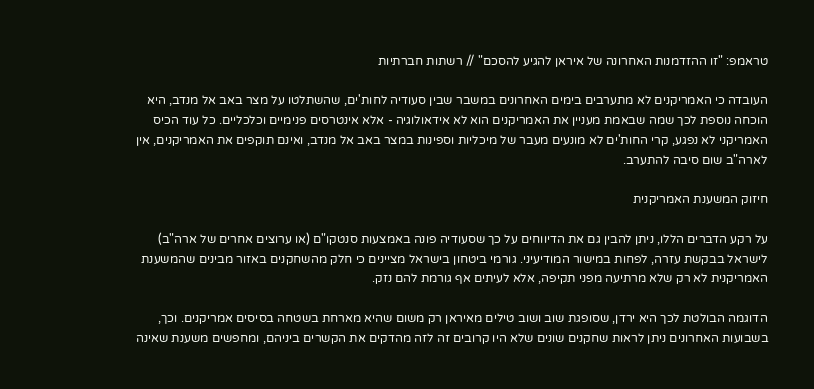טראמפ: "זו ההזדמנות האחרונה של איראן להגיע להסכם" // רשתות חברתיות

העובדה כי האמריקנים לא מתערבים בימים האחרונים במשבר שבין סעודיה לחות'ים, שהשתלטו על מצר באב אל מנדב, היא הוכחה נוספת לכך שמה שבאמת מעניין את האמריקנים הוא לא אידאולוגיה - אלא אינטרסים פנימיים וכלכליים. כל עוד הכיס האמריקני לא נפגע, קרי החות'ים לא מונעים מעבר של מיכליות וספינות במצר באב אל מנדב, ואינם תוקפים את האמריקנים, אין לארה"ב שום סיבה להתערב.

חיזוק המשענת האמריקנית

על רקע הדברים הללו, ניתן להבין גם את הדיווחים על כך שסעודיה פונה באמצעות סנטקו"ם (או ערוצים אחרים של ארה"ב) לישראל בבקשת עזרה, לפחות במישור המודיעיני. גורמי ביטחון בישראל מציינים כי חלק מהשחקנים באזור מבינים שהמשענת האמריקנית לא רק שלא מרתיעה מפני תקיפה, אלא לעיתים אף גורמת להם נזק.

הדוגמה הבולטת לכך היא ירדן, שסופגת שוב ושוב טילים מאיראן רק משום שהיא מארחת בשטחה בסיסים אמריקנים. וכך, בשבועות האחרונים ניתן לראות שחקנים שונים שלא היו קרובים זה לזה מהדקים את הקשרים ביניהם, ומחפשים משענת שאינה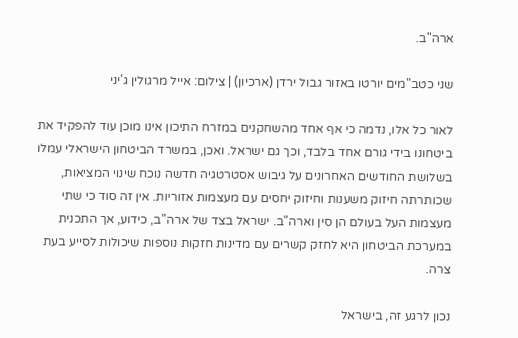ארה"ב.

שני כטב"מים יורטו באזור גבול ירדן (ארכיון) | צילום: אייל מרגולין ג'יני

לאור כל אלו, נדמה כי אף אחד מהשחקנים במזרח התיכון אינו מוכן עוד להפקיד את ביטחונו בידי גורם אחד בלבד, וכך גם ישראל. ואכן, במשרד הביטחון הישראלי עמלו בשלושת החודשים האחרונים על גיבוש אסטרטגיה חדשה נוכח שינוי המציאות, שכותרתה חיזוק משענות וחיזוק יחסים עם מעצמות אזוריות. אין זה סוד כי שתי מעצמות העל בעולם הן סין וארה"ב. ישראל בצד של ארה"ב, כידוע, אך התכנית במערכת הביטחון היא לחזק קשרים עם מדינות חזקות נוספות שיכולות לסייע בעת צרה.

נכון לרגע זה, בישראל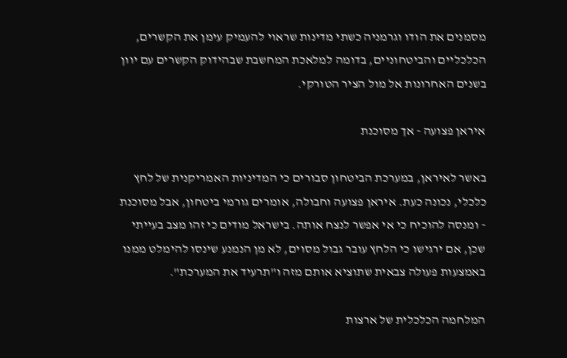מסמנים את הודו וגרמניה כשתי מדינות שראוי להעמיק עימן את הקשרים, הכלכליים והביטחוניים, בדומה למלאכת המחשבת שבהידוק הקשרים עם יוון בשנים האחרונות אל מול הציר הטורקי.

איראן פצועה - אך מסוכנת

באשר לאיראן, במערכת הביטחון סבורים כי המדיניות האמריקנית של לחץ כלכלי, נכונה כעת. איראן פצועה וחבולה, אומרים גורמי ביטחון, אבל מסוכנת - ומנסה להוכיח כי אי אפשר לנצח אותה. בישראל מודים כי זהו מצב בעייתי שכן, אם ירגישו כי הלחץ עובר גבול מסוים, לא מן הנמנע שינסו להימלט ממנו באמצעות פעולה צבאית שתוציא אותם מזה ו"תרעיד את המערכת".

המלחמה הכלכלית של ארצות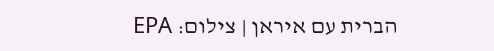הברית עם איראן | צילום: EPA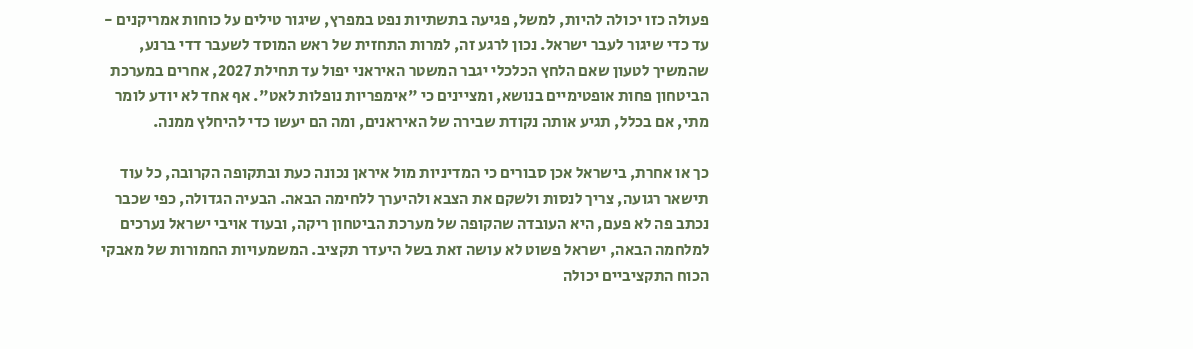פעולה כזו יכולה להיות, למשל, פגיעה בתשתיות נפט במפרץ, שיגור טילים על כוחות אמריקנים - עד כדי שיגור לעבר ישראל. נכון לרגע זה, למרות התחזית של ראש המוסד לשעבר דדי ברנע, שהמשיך לטעון שאם הלחץ הכלכלי יגבר המשטר האיראני יפול עד תחילת 2027, אחרים במערכת הביטחון פחות אופטימיים בנושא, ומציינים כי "אימפריות נופלות לאט". אף אחד לא יודע לומר מתי, אם בכלל, תגיע אותה נקודת שבירה של האיראנים, ומה הם יעשו כדי להיחלץ ממנה.

כך או אחרת, בישראל אכן סבורים כי המדיניות מול איראן נכונה כעת ובתקופה הקרובה, כל עוד תישאר רגועה, צריך לנסות ולשקם את הצבא ולהיערך ללחימה הבאה. הבעיה הגדולה, כפי שכבר נכתב פה לא פעם, היא העובדה שהקופה של מערכת הביטחון ריקה, ובעוד אויבי ישראל נערכים למלחמה הבאה, ישראל פשוט לא עושה זאת בשל היעדר תקציב. המשמעויות החמורות של מאבקי הכוח התקציביים יכולה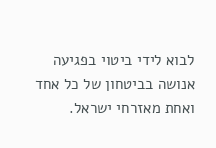לבוא לידי ביטוי בפגיעה אנושה בביטחון של כל אחד ואחת מאזרחי ישראל.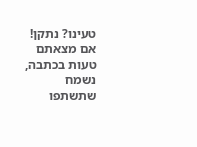טעינו? נתקן! אם מצאתם טעות בכתבה, נשמח שתשתפו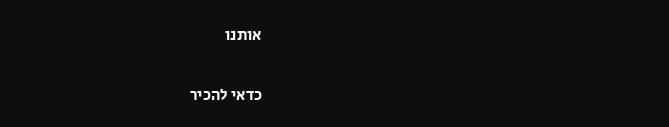אותנו

כדאי להכיר